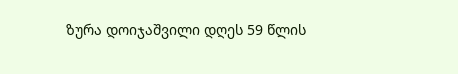ზურა დოიჯაშვილი დღეს 59 წლის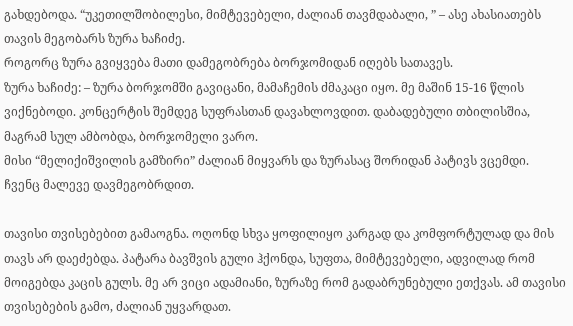გახდებოდა. “უკეთილშობილესი, მიმტევებელი, ძალიან თავმდაბალი, ” – ასე ახასიათებს თავის მეგობარს ზურა ხაჩიძე.
როგორც ზურა გვიყვება მათი დამეგობრება ბორჯომიდან იღებს სათავეს.
ზურა ხაჩიძე: – ზურა ბორჯომში გავიცანი, მამაჩემის ძმაკაცი იყო. მე მაშინ 15-16 წლის ვიქნებოდი. კონცერტის შემდეგ სუფრასთან დავახლოვდით. დაბადებული თბილისშია, მაგრამ სულ ამბობდა, ბორჯომელი ვარო.
მისი “მელიქიშვილის გამზირი” ძალიან მიყვარს და ზურასაც შორიდან პატივს ვცემდი. ჩვენც მალევე დავმეგობრდით.

თავისი თვისებებით გამაოგნა. ოღონდ სხვა ყოფილიყო კარგად და კომფორტულად და მის თავს არ დაეძებდა. პატარა ბავშვის გული ჰქონდა, სუფთა, მიმტევებელი, ადვილად რომ მოიგებდა კაცის გულს. მე არ ვიცი ადამიანი, ზურაზე რომ გადაბრუნებული ეთქვას. ამ თავისი თვისებების გამო, ძალიან უყვარდათ.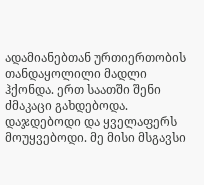ადამიანებთან ურთიერთობის თანდაყოლილი მადლი ჰქონდა. ერთ საათში შენი ძმაკაცი გახდებოდა. დაჯდებოდი და ყველაფერს მოუყვებოდი. მე მისი მსგავსი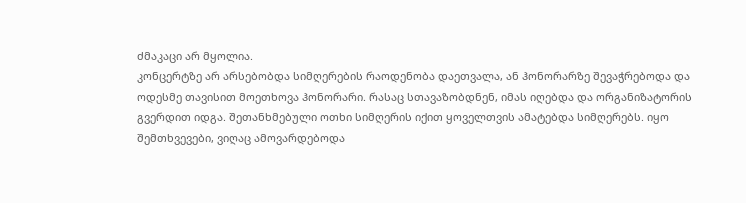ძმაკაცი არ მყოლია.
კონცერტზე არ არსებობდა სიმღერების რაოდენობა დაეთვალა, ან ჰონორარზე შევაჭრებოდა და ოდესმე თავისით მოეთხოვა ჰონორარი. რასაც სთავაზობდნენ, იმას იღებდა და ორგანიზატორის გვერდით იდგა. შეთანხმებული ოთხი სიმღერის იქით ყოველთვის ამატებდა სიმღერებს. იყო შემთხვევები, ვიღაც ამოვარდებოდა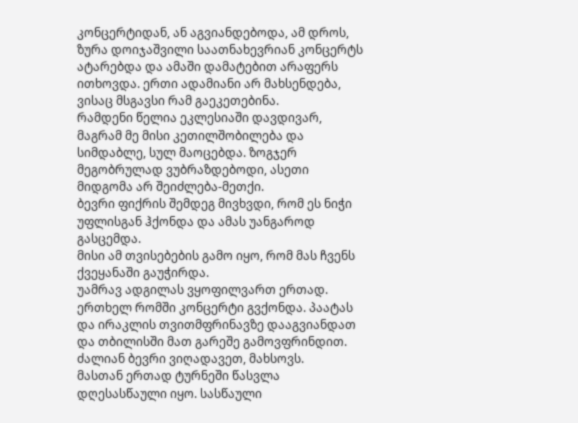კონცერტიდან, ან აგვიანდებოდა, ამ დროს, ზურა დოიჯაშვილი საათნახევრიან კონცერტს ატარებდა და ამაში დამატებით არაფერს ითხოვდა. ერთი ადამიანი არ მახსენდება, ვისაც მსგავსი რამ გაეკეთებინა.
რამდენი წელია ეკლესიაში დავდივარ, მაგრამ მე მისი კეთილშობილება და სიმდაბლე, სულ მაოცებდა. ზოგჯერ მეგობრულად ვუბრაზდებოდი, ასეთი მიდგომა არ შეიძლება-მეთქი.
ბევრი ფიქრის შემდეგ მივხვდი, რომ ეს ნიჭი უფლისგან ჰქონდა და ამას უანგაროდ გასცემდა.
მისი ამ თვისებების გამო იყო, რომ მას ჩვენს ქვეყანაში გაუჭირდა.
უამრავ ადგილას ვყოფილვართ ერთად. ერთხელ რომში კონცერტი გვქონდა. პაატას და ირაკლის თვითმფრინავზე დააგვიანდათ და თბილისში მათ გარეშე გამოვფრინდით. ძალიან ბევრი ვიღადავეთ, მახსოვს.
მასთან ერთად ტურნეში წასვლა დღესასწაული იყო. სასწაული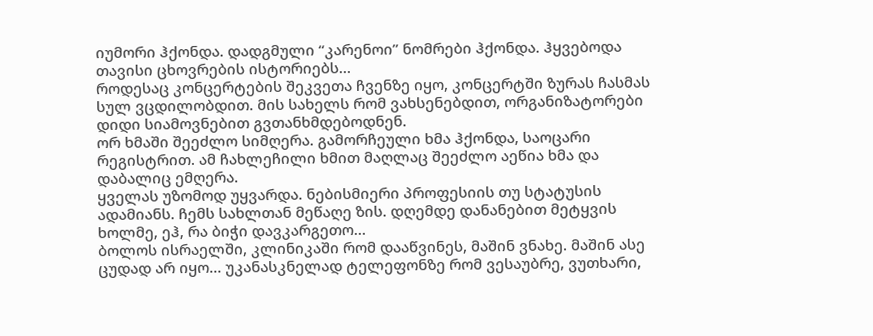იუმორი ჰქონდა. დადგმული “კარენოი” ნომრები ჰქონდა. ჰყვებოდა თავისი ცხოვრების ისტორიებს…
როდესაც კონცერტების შეკვეთა ჩვენზე იყო, კონცერტში ზურას ჩასმას სულ ვცდილობდით. მის სახელს რომ ვახსენებდით, ორგანიზატორები დიდი სიამოვნებით გვთანხმდებოდნენ.
ორ ხმაში შეეძლო სიმღერა. გამორჩეული ხმა ჰქონდა, საოცარი რეგისტრით. ამ ჩახლეჩილი ხმით მაღლაც შეეძლო აეწია ხმა და დაბალიც ემღერა.
ყველას უზომოდ უყვარდა. ნებისმიერი პროფესიის თუ სტატუსის ადამიანს. ჩემს სახლთან მეწაღე ზის. დღემდე დანანებით მეტყვის ხოლმე, ეჰ, რა ბიჭი დავკარგეთო…
ბოლოს ისრაელში, კლინიკაში რომ დააწვინეს, მაშინ ვნახე. მაშინ ასე ცუდად არ იყო… უკანასკნელად ტელეფონზე რომ ვესაუბრე, ვუთხარი,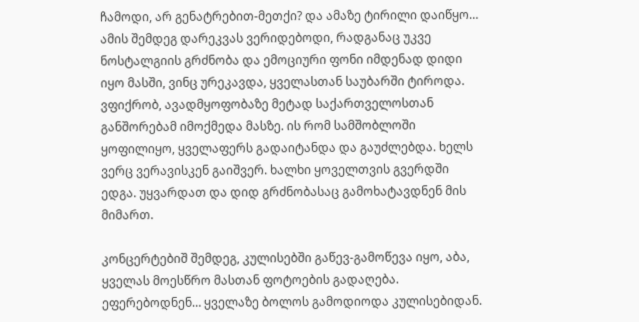ჩამოდი, არ გენატრებით-მეთქი? და ამაზე ტირილი დაიწყო… ამის შემდეგ დარეკვას ვერიდებოდი, რადგანაც უკვე ნოსტალგიის გრძნობა და ემოციური ფონი იმდენად დიდი იყო მასში, ვინც ურეკავდა, ყველასთან საუბარში ტიროდა.
ვფიქრობ, ავადმყოფობაზე მეტად საქართველოსთან განშორებამ იმოქმედა მასზე. ის რომ სამშობლოში ყოფილიყო, ყველაფერს გადაიტანდა და გაუძლებდა. ხელს ვერც ვერავისკენ გაიშვერ. ხალხი ყოველთვის გვერდში ედგა. უყვარდათ და დიდ გრძნობასაც გამოხატავდნენ მის მიმართ.

კონცერტებიშ შემდეგ, კულისებში გაწევ-გამოწევა იყო, აბა, ყველას მოესწრო მასთან ფოტოების გადაღება. ეფერებოდნენ… ყველაზე ბოლოს გამოდიოდა კულისებიდან.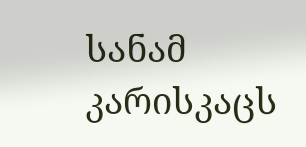სანამ კარისკაცს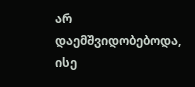არ დაემშვიდობებოდა, ისე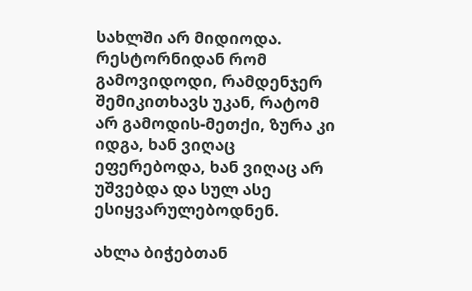სახლში არ მიდიოდა. რესტორნიდან რომ გამოვიდოდი, რამდენჯერ შემიკითხავს უკან, რატომ არ გამოდის-მეთქი, ზურა კი იდგა, ხან ვიღაც ეფერებოდა, ხან ვიღაც არ უშვებდა და სულ ასე ესიყვარულებოდნენ.

ახლა ბიჭებთან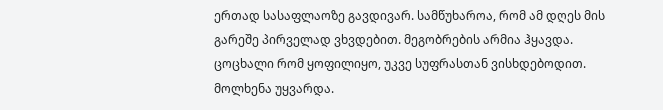ერთად სასაფლაოზე გავდივარ. სამწუხაროა, რომ ამ დღეს მის გარეშე პირველად ვხვდებით. მეგობრების არმია ჰყავდა.
ცოცხალი რომ ყოფილიყო, უკვე სუფრასთან ვისხდებოდით. მოლხენა უყვარდა.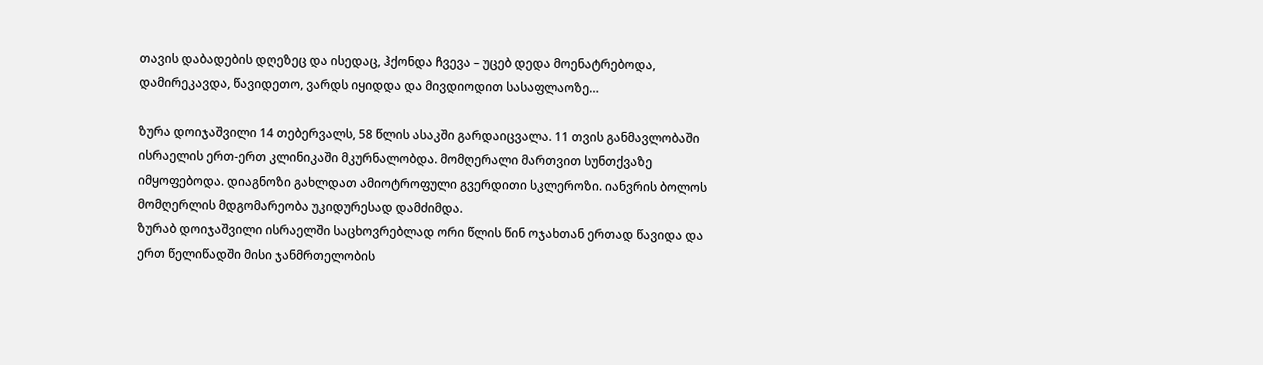თავის დაბადების დღეზეც და ისედაც, ჰქონდა ჩვევა – უცებ დედა მოენატრებოდა, დამირეკავდა, წავიდეთო, ვარდს იყიდდა და მივდიოდით სასაფლაოზე…

ზურა დოიჯაშვილი 14 თებერვალს, 58 წლის ასაკში გარდაიცვალა. 11 თვის განმავლობაში ისრაელის ერთ-ერთ კლინიკაში მკურნალობდა. მომღერალი მართვით სუნთქვაზე იმყოფებოდა. დიაგნოზი გახლდათ ამიოტროფული გვერდითი სკლეროზი. იანვრის ბოლოს მომღერლის მდგომარეობა უკიდურესად დამძიმდა.
ზურაბ დოიჯაშვილი ისრაელში საცხოვრებლად ორი წლის წინ ოჯახთან ერთად წავიდა და ერთ წელიწადში მისი ჯანმრთელობის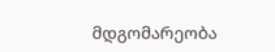მდგომარეობა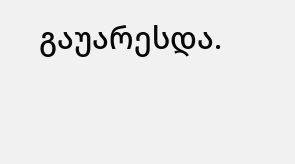გაუარესდა.